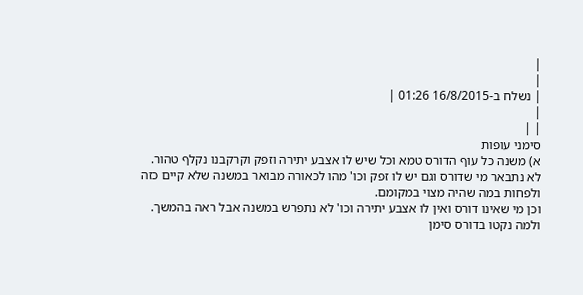|
|
| נשלח ב-16/8/2015 01:26 |
|
| |
סימני עופות
א) משנה כל עוף הדורס טמא וכל שיש לו אצבע יתירה וזפק וקרקבנו נקלף טהור.
לא נתבאר מי שדורס וגם יש לו זפק וכו' מהו לכאורה מבואר במשנה שלא קיים כזה ולפחות במה שהיה מצוי במקומם.
וכן מי שאינו דורס ואין לו אצבע יתירה וכו' לא נתפרש במשנה אבל ראה בהמשך.
ולמה נקטו בדורס סימן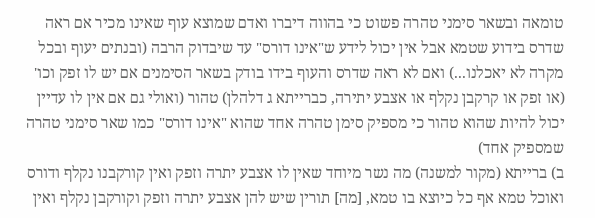טומאה ובשאר סימני טהרה פשוט כי בהווה דיברו ואדם שמוצא עוף שאינו מכיר אם ראה שדרס בידוע שטמא אבל אין יכול לידע ש"אינו דורס" עד שיבדוק הרבה (ובנתים יעוף ובכל מקרה לא יאכלנו...) ואם לא ראה שדרס והעוף בידו בודק בשאר הסימנים אם יש לו זפק וכו' (או זפק או קרקבן נקלף או אצבע יתירה, כברייתא ג דלהלן) טהור (ואולי גם אם אין לו עדיין יכול להיות שהוא טהור כי מספיק סימן טהרה אחד שהוא "אינו דורס" כמו שאר סימני טהרה שמספיק אחד)
ב) ברייתא (מקור למשנה) מה נשר מיוחד שאין לו אצבע יתרה וזפק ואין קורקבנו נקלף ודורס ואוכל טמא אף כל כיוצא בו טמא, [מה] תורין שיש להן אצבע יתרה וזפק וקורקבן נקלף ואין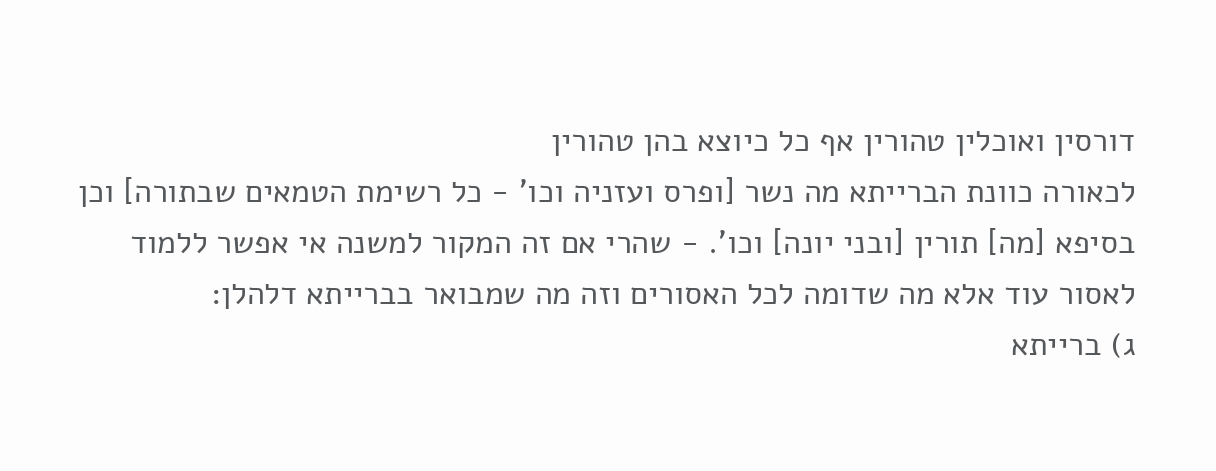דורסין ואוכלין טהורין אף כל כיוצא בהן טהורין
לכאורה כוונת הברייתא מה נשר [ופרס ועזניה וכו' - כל רשימת הטמאים שבתורה] וכן בסיפא [מה] תורין [ובני יונה] וכו'. - שהרי אם זה המקור למשנה אי אפשר ללמוד לאסור עוד אלא מה שדומה לכל האסורים וזה מה שמבואר בברייתא דלהלן:
ג) ברייתא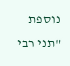נוספת "תני רבי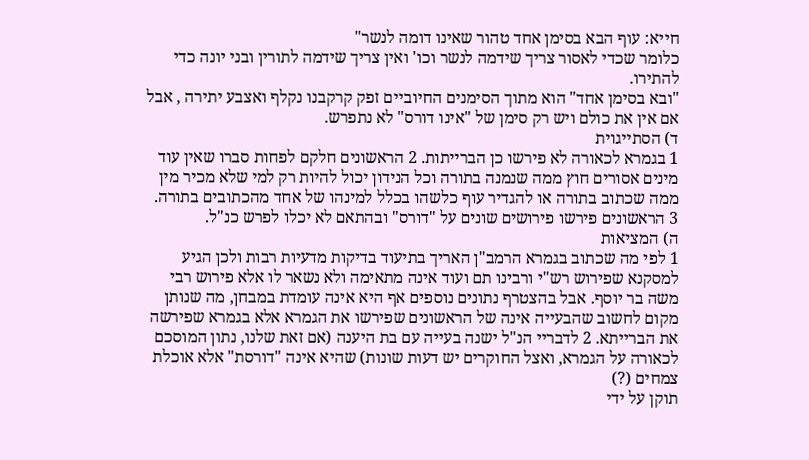חייא: עוף הבא בסימן אחד טהור שאינו דומה לנשר"
כלומר שכדי לאסור צריך שידמה לנשר וכו' ואין צריך שידמה לתורין ובני יונה כדי להתירו.
"ובא בסימן אחד" הוא מתוך הסימנים החיוביים זפק קרקבנו נקלף ואצבע יתירה , אבל אם אין את כולם ויש רק סימן של "אינו דורס" לא נתפרש.
ד) הסתייגוית
1 בגמרא לכאורה לא פירשו כן הברייתות. 2 הראשונים חלקם לפחות סברו שאין עוד מינים אסורים חוץ ממה שנמנה בתורה וכל הנידון יכול להיות רק למי שלא מכיר מין ממה שכתוב בתורה או להגדיר עוף כלשהו בכלל למינהו של אחד מהכתובים בתורה. 3 הראשונים פירשו פירושים שונים על "דורס" ובהתאם לא יכלו לפרש כנ"ל.
ה) המציאות
1 לפי מה שכתוב בגמרא הרמב"ן האריך בתיעוד בדיקות מדעיות רבות ולכן הגיע למסקנא שפירוש רש"י ורבינו תם ועוד אינה מתאימה ולא נשאר לו אלא פירוש רבי משה בר יוסף. אבל בהצטרף נתונים נוספים אף היא אינה עומדת במבחן, מה שנותן מקום לחשוב שהבעייה אינה של הראשונים שפירשו את הגמרא אלא בגמרא שפירשה את הברייתא. 2 לדבריי הנ"ל ישנה בעייה עם בת היענה (אם זאת שלנו, נתון המוסכם לכאורה על הגמרא, ואצל החוקרים יש דעות שונות) שהיא אינה "דורסת" אלא אוכלת צמחים (?)
תוקן על ידי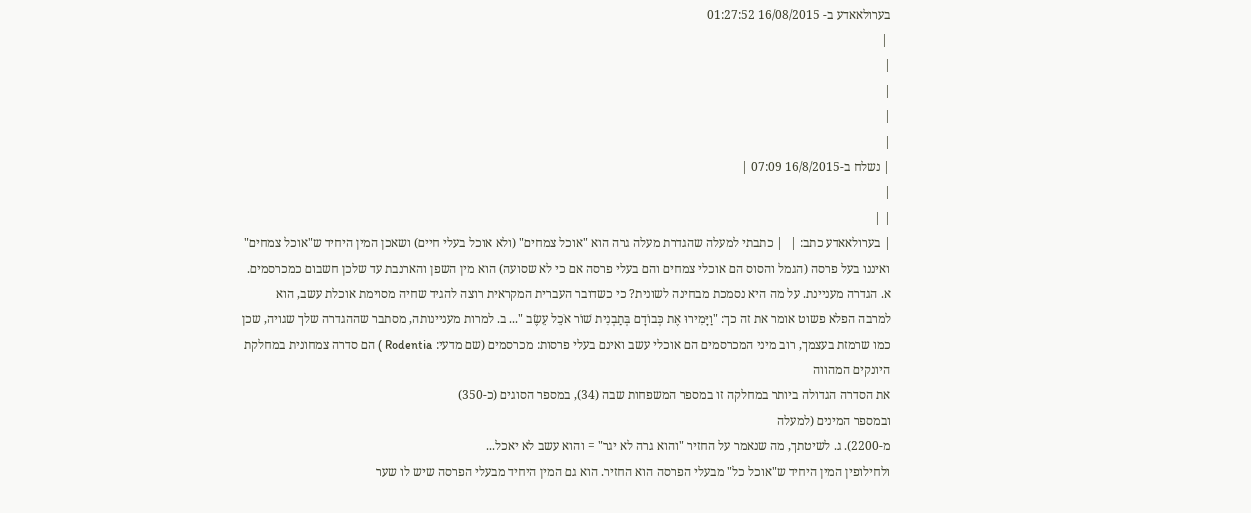בערולאאדע ב- 16/08/2015 01:27:52
 |
|
|
|
|
| נשלח ב-16/8/2015 07:09 |
|
| |
| בערולאאדע כתב: |  | כתבתי למעלה שהגדרת מעלה גרה הוא "אוכל צמחים" (ולא אוכל בעלי חיים) ושאכן המין היחיד ש"אוכל צמחים" ואיננו בעל פרסה (הגמל והסוס הם אוכלי צמחים והם בעלי פרסה אם כי לא שסועה) הוא מין השפן והארנבת עד שלכן חשבום כמכרסמים. א. הגדרה מעניינת. על מה היא נסמכת מבחינה לשונית? כי כשדובר העברית המקראית רוצה להגיד שחיה מסוימת אוכלת עשב, הוא למרבה הפלא פשוט אומר את זה כך: "וַיָּמִירוּ אֶת כְּבוֹדָם בְּתַבְנִית שׁוֹר אֹכֵל עֵשֶׂב "... ב. למרות מעניינותה, מסתבר שההגדרה שלך שגויה, שכן כמו שרמזת בעצמך, רוב מיני המכרסמים הם אוכלי עשב ואינם בעלי פרסות: מכרסמים (שם מדעי: Rodentia ) הם סדרה צמחונית במחלקת היונקים המהווה
את הסדרה הגדולה ביותר במחלקה זו במספר המשפחות שבה (34), במספר הסוגים (כ-350)
ובמספר המינים (למעלה
מ-2200). ג. לשיטתך, מה שנאמר על החזיר "והוא גרה לא יגר" = והוא עשב לא יאכל...
ולחילופין המין היחיד ש"אוכל כל" מבעלי הפרסה הוא החזיר. הוא גם המין היחיד מבעלי הפרסה שיש לו שער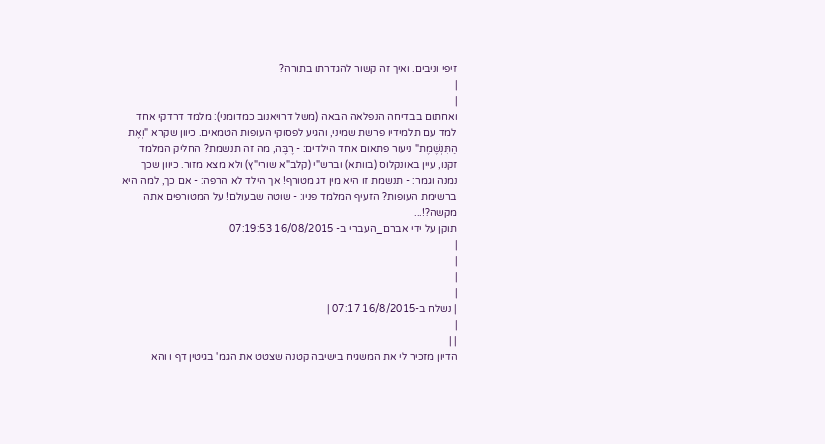זיפי וניבים. ואיך זה קשור להגדרתו בתורה?
|
|
ואחתום בבדיחה הנפלאה הבאה (משל דרויאנוב כמדומני): מלמד דרדקי אחד למד עם תלמידיו פרשת שמיני, והגיע לפסוקי העופות הטמאים. כיוון שקרא "וְאֶת הַתִּנְשֶׁמֶת" ניעור פתאום אחד הילדים: - רֶבֶּה, מה זה תנשמת? החליק המלמד זקנו, עיין באונקלוס (בוותא) וברש"י (קלב"א שורי"ץ) ולא מצא מזור. כיוון שכך נמנה וגמר: - תנשמת זו היא מין דג מטורף! אך הילד לא הרפה: - אם כך, למה היא ברשימת העופות? הזעיף המלמד פניו: - שוטה שבעולם! על המטורפים אתה מקשה?!...
תוקן על ידי אברם_העברי ב- 16/08/2015 07:19:53
|
|
|
|
| נשלח ב-16/8/2015 07:17 |
|
| |
הדיון מזכיר לי את המשגיח בישיבה קטנה שצטט את הגמ' בגיטין דף ו והא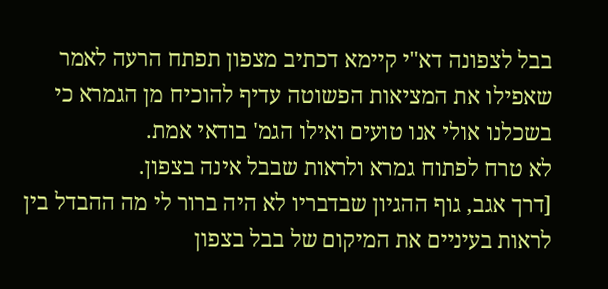בבל לצפונה דא"י קיימא דכתיב מצפון תפתח הרעה לאמר שאפילו את המציאות הפשוטה עדיף להוכיח מן הגמרא כי בשכלנו אולי אנו טועים ואילו הגמ' בודאי אמת.
לא טרח לפתוח גמרא ולראות שבבל אינה בצפון.
[דרך אגב, גוף ההגיון שבדבריו לא היה ברור לי מה ההבדל בין לראות בעיניים את המיקום של בבל בצפון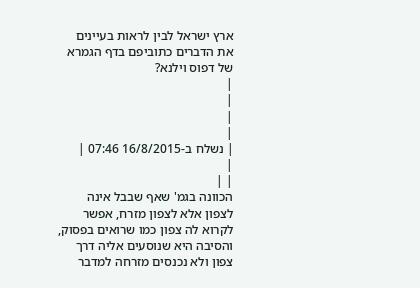ארץ ישראל לבין לראות בעיינים את הדברים כתוביפם בדף הגמרא של דפוס וילנא?
|
|
|
|
| נשלח ב-16/8/2015 07:46 |
|
| |
הכוונה בגמ' שאף שבבל אינה לצפון אלא לצפון מזרח, אפשר לקרוא לה צפון כמו שרואים בפסוק, והסיבה היא שנוסעים אליה דרך צפון ולא נכנסים מזרחה למדבר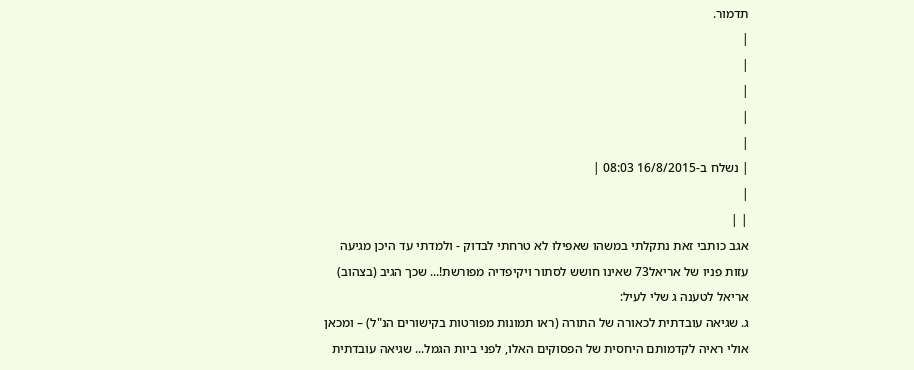תדמור.
|
|
|
|
|
| נשלח ב-16/8/2015 08:03 |
|
| |
אגב כותבי זאת נתקלתי במשהו שאפילו לא טרחתי לבדוק - ולמדתי עד היכן מגיעה עזות פניו של אריאל73 שאינו חושש לסתור ויקיפדיה מפורשת!... שכך הגיב (בצהוב) אריאל לטענה ג שלי לעיל:
ג. שגיאה עובדתית לכאורה של התורה (ראו תמונות מפורטות בקישורים הנ"ל) – ומכאן אולי ראיה לקדמותם היחסית של הפסוקים האלו, לפני ביות הגמל... שגיאה עובדתית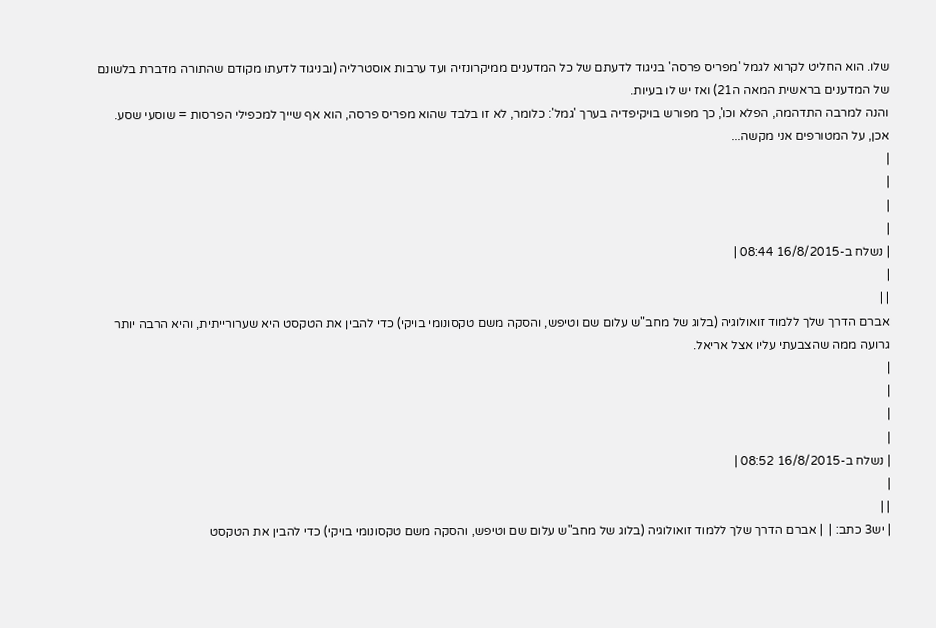שלו. הוא החליט לקרוא לגמל 'מפריס פרסה' בניגוד לדעתם של כל המדענים ממיקרונזיה ועד ערבות אוסטרליה (ובניגוד לדעתו מקודם שהתורה מדברת בלשונם של המדענים בראשית המאה ה21) ואז יש לו בעיות.
והנה למרבה התדהמה, הפלא וכו', כך מפורש בויקיפדיה בערך 'גמל': כלומר, לא זו בלבד שהוא מפריס פרסה, הוא אף שייך למכפילי הפרסות = שוסעי שסע. אכן, על המטורפים אני מקשה...
|
|
|
|
| נשלח ב-16/8/2015 08:44 |
|
| |
אברם הדרך שלך ללמוד זואולוגיה (בלוג של מחב"ש עלום שם וטיפש, והסקה משם טקסונומי בויקי) כדי להבין את הטקסט היא שערורייתית, והיא הרבה יותר גרועה ממה שהצבעתי עליו אצל אריאל.
|
|
|
|
| נשלח ב-16/8/2015 08:52 |
|
| |
| יש3 כתב: |  | אברם הדרך שלך ללמוד זואולוגיה (בלוג של מחב"ש עלום שם וטיפש, והסקה משם טקסונומי בויקי) כדי להבין את הטקסט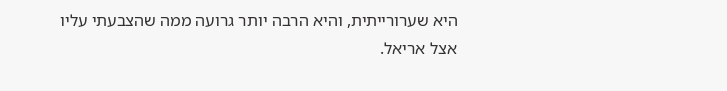היא שערורייתית, והיא הרבה יותר גרועה ממה שהצבעתי עליו אצל אריאל.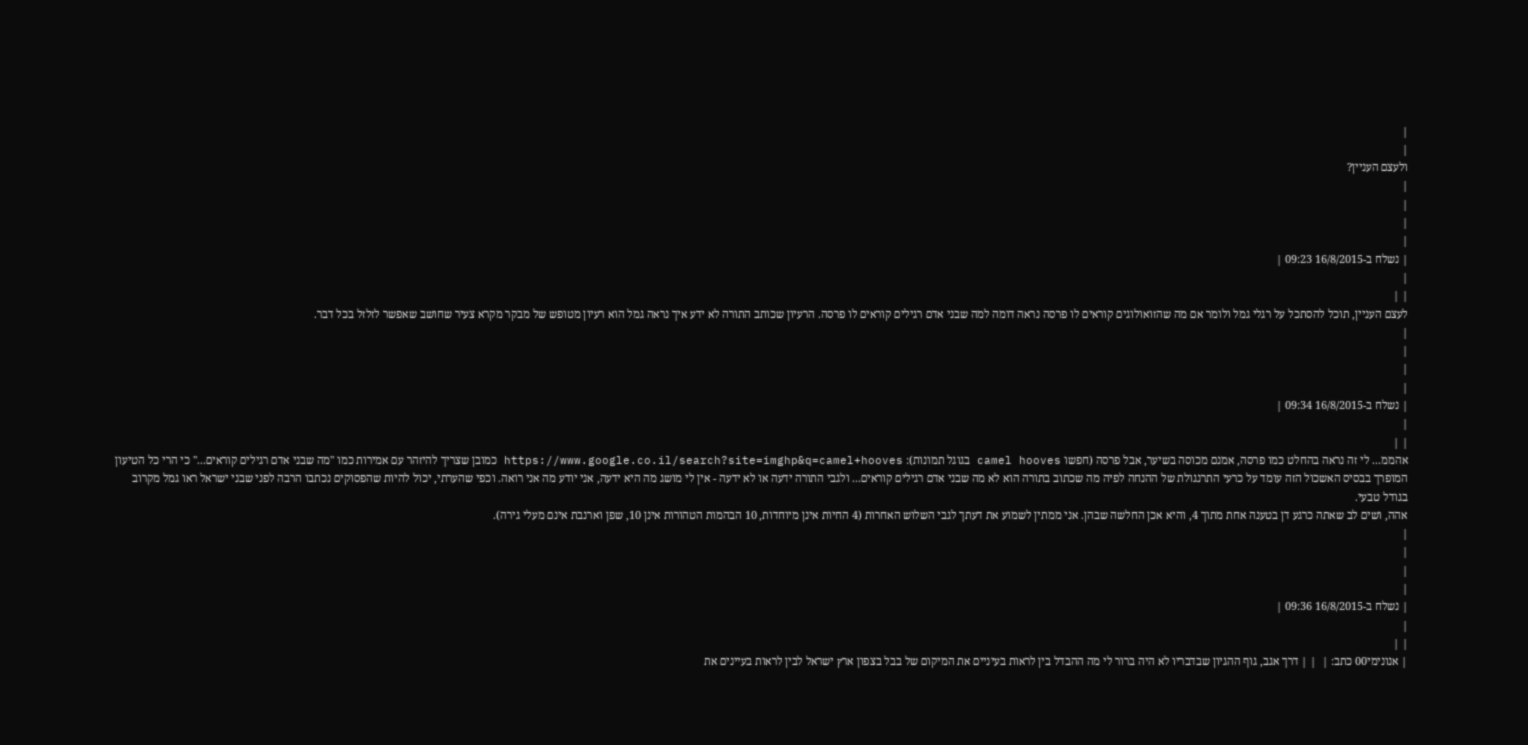|
|
ולעצם העניין?
|
|
|
|
| נשלח ב-16/8/2015 09:23 |
|
| |
לעצם העניין, תוכל להסתכל על רגלי גמל ולומר אם מה שהזואולוגים קוראים לו פרסה נראה דומה למה שבני אדם רגילים קוראים לו פרסה. הרעיון שכותב התורה לא ידע איך נראה גמל הוא רעיון מטופש של מבקר מקרא צעיר שחושב שאפשר לזלזל בכל דבר.
|
|
|
|
| נשלח ב-16/8/2015 09:34 |
|
| |
אהממ... לי זה נראה בהחלט כמו פרסה, אמנם מכוסה בשיער, אבל פרסה (חפשו camel hooves בגוגל תמונות): https://www.google.co.il/search?site=imghp&q=camel+hooves כמובן שצריך להיזהר עם אמירות כמו "מה שבני אדם רגילים קוראים..." כי הרי כל הטיעון המופרך בבסיס האשכול הזה עומד על כרעי התרנגולת של ההנחה לפיה מה שכתוב בתורה הוא לא מה שבני אדם רגילים קוראים... ולגבי התורה ידעה או לא ידעה - אין לי מושג מה היא ידעה, אני יודע מה אני רואה. וכפי שהערתי, יכול להיות שהפסוקים נכתבו הרבה לפני שבני ישראל ראו גמל מקרוב בגודל טבעי.
אהה, ושים לב שאתה כרגע דן בטענה אחת מתוך 4, והיא אכן החלשה שבהן. אני ממתין לשמוע את דעתך לגבי השלוש האחרות (4 החיות אינן מיוחדות, 10 הבהמות הטהורות אינן 10, שפן וארנבת אינם מעלי גירה).
|
|
|
|
| נשלח ב-16/8/2015 09:36 |
|
| |
| אנונימי00 כתב: |  | | דרך אגב, גוף ההגיון שבדבריו לא היה ברור לי מה ההבדל בין לראות בעיניים את המיקום של בבל בצפון ארץ ישראל לבין לראות בעיינים את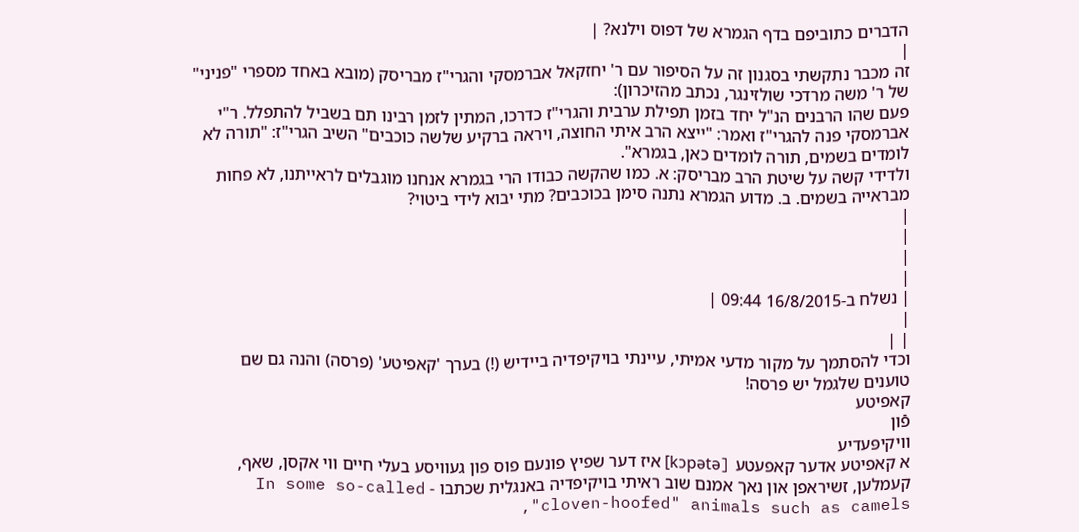הדברים כתוביפם בדף הגמרא של דפוס וילנא? |
|
זה מכבר נתקשתי בסגנון זה על הסיפור עם ר' יחזקאל אברמסקי והגרי"ז מבריסק (מובא באחד מספרי "פניני" של ר' משה מרדכי שולזינגר, נכתב מהזיכרון):
פעם שהו הרבנים הנ"ל יחד בזמן תפילת ערבית והגרי"ז כדרכו, המתין לזמן רבינו תם בשביל להתפלל. ר"י אברמסקי פנה להגרי"ז ואמר: "ייצא הרב איתי החוצה, ויראה ברקיע שלשה כוכבים" השיב הגרי"ז: "תורה לא לומדים בשמים, תורה לומדים כאן, בגמרא".
ולדידי קשה על שיטת הרב מבריסק: א. כמו שהקשה כבודו הרי בגמרא אנחנו מוגבלים לראייתנו, לא פחות מבראייה בשמים. ב. מדוע הגמרא נתנה סימן בכוכבים? מתי יבוא לידי ביטוי?
|
|
|
|
| נשלח ב-16/8/2015 09:44 |
|
| |
וכדי להסתמך על מקור מדעי אמיתי, עיינתי בויקיפדיה ביידיש (!) בערך 'קאפיטע' (פרסה) והנה גם שם טוענים שלגמל יש פרסה!
קאפיטע
פֿון
װיקיפּעדיע
א קאפיטע אדער קאפעטע [kɔpətə] איז דער שפיץ פונעם פוס פון געוויסע בעלי חיים ווי אקסן, שאף, קעמלען, זשיראפן און נאך אמנם שוב ראיתי בויקיפדיה באנגלית שכתבו - In some so-called "cloven-hoofed" animals such as camels,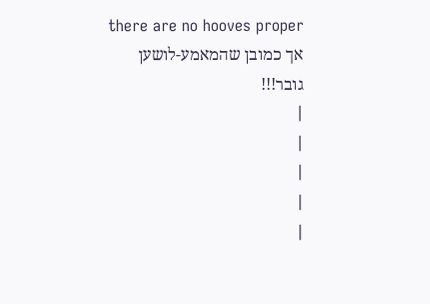there are no hooves proper אך כמובן שהמאמע-לושען גובר!!!
|
|
|
|
|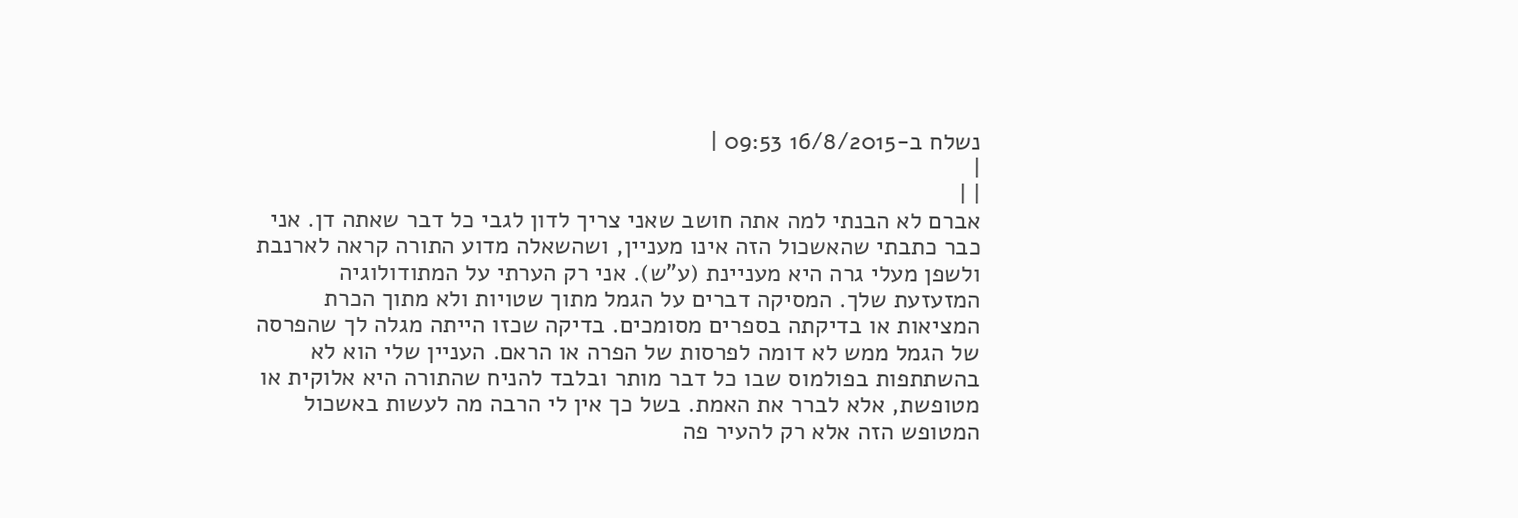נשלח ב-16/8/2015 09:53 |
|
| |
אברם לא הבנתי למה אתה חושב שאני צריך לדון לגבי כל דבר שאתה דן. אני כבר כתבתי שהאשכול הזה אינו מעניין, ושהשאלה מדוע התורה קראה לארנבת ולשפן מעלי גרה היא מעניינת (ע"ש). אני רק הערתי על המתודולוגיה המזעזעת שלך. המסיקה דברים על הגמל מתוך שטויות ולא מתוך הכרת המציאות או בדיקתה בספרים מסומכים. בדיקה שכזו הייתה מגלה לך שהפרסה של הגמל ממש לא דומה לפרסות של הפרה או הראם. העניין שלי הוא לא בהשתתפות בפולמוס שבו כל דבר מותר ובלבד להניח שהתורה היא אלוקית או מטופשת, אלא לברר את האמת. בשל כך אין לי הרבה מה לעשות באשכול המטופש הזה אלא רק להעיר פה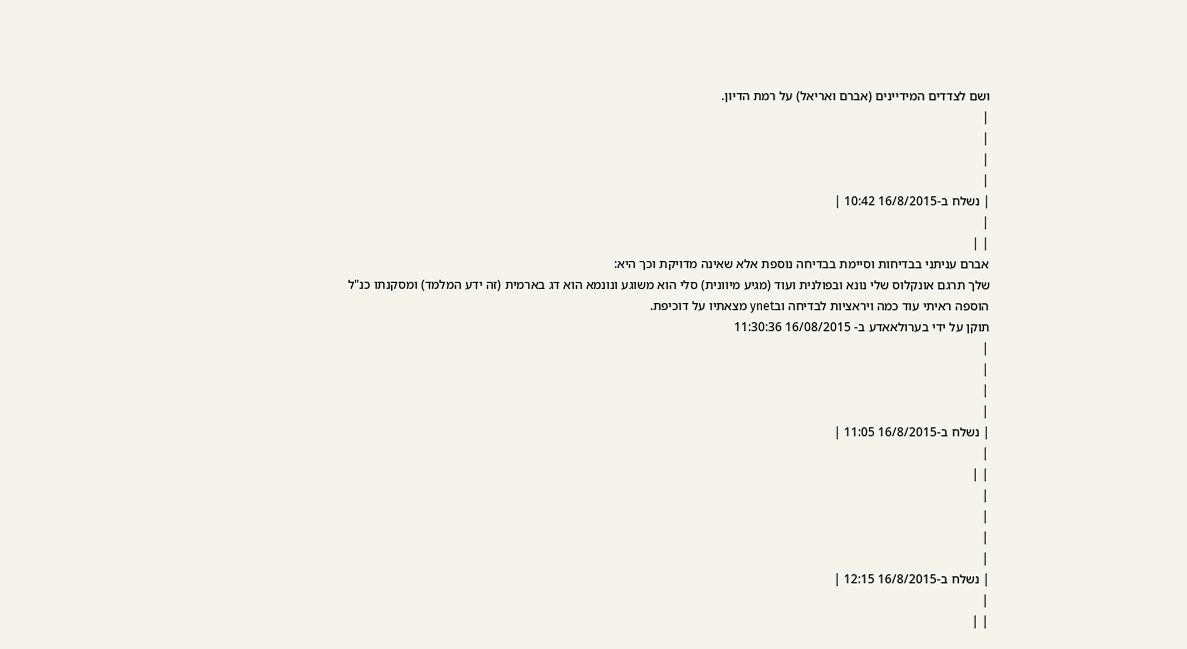ושם לצדדים המידיינים (אברם ואריאל) על רמת הדיון.
|
|
|
|
| נשלח ב-16/8/2015 10:42 |
|
| |
אברם עניתני בבדיחות וסיימת בבדיחה נוספת אלא שאינה מדויקת וכך היא:
שלך תרגם אונקלוס שלי נונא ובפולנית ועוד (מגיע מיוונית) סלי הוא משוגע ונונמא הוא דג בארמית (זה ידע המלמד) ומסקנתו כנ"ל
הוספה ראיתי עוד כמה ויראציות לבדיחה ובynet מצאתיו על דוכיפת.
תוקן על ידי בערולאאדע ב- 16/08/2015 11:30:36
|
|
|
|
| נשלח ב-16/8/2015 11:05 |
|
| |
|
|
|
|
| נשלח ב-16/8/2015 12:15 |
|
| |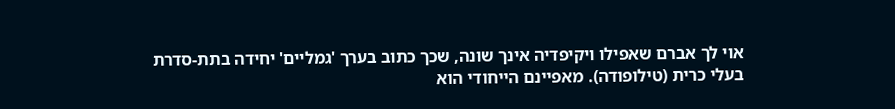אוי לך אברם שאפילו ויקיפדיה אינך שונה, שכך כתוב בערך 'גמליים' יחידה בתת-סדרת בעלי כרית (טילופודה). מאפיינם הייחודי הוא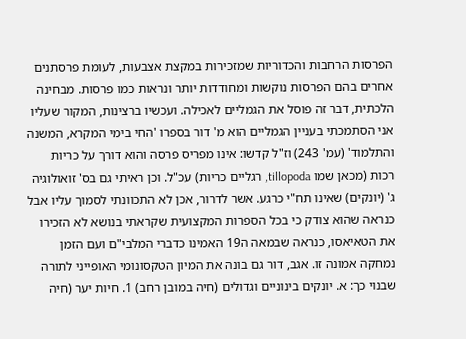הפרסות הרחבות והכדוריות שמזכירות במקצת אצבעות, לעומת פרסתנים אחרים בהם הפרסות נוקשות ומחודדות יותר ונראות כמו פרסות. מבחינה הלכתית, דבר זה פוסל את הגמליים לאכילה. ועכשיו ברצינות, המקור שעליו אני הסתמכתי בעניין הגמליים הוא מ' דור בספרו 'החי בימי המקרא, המשנה והתלמוד' (עמ' 243) וז"ל קדשו: אינו מפריס פרסה והוא דורך על כריות רכות (מכאן שמו tillopoda, רגליים כריות) עכ"ל. וכן ראיתי גם בס' זואולוגיה ג' (יונקים) שאינו תח"י כרגע. אשר לדרור, אכן לא התכוונתי לסמוך עליו אבל כנראה שהוא צודק כי בכל הספרות המקצועית שקראתי בנושא לא הזכירו את הטאיאסו, כנראה שבמאה ה19 האמינו כדברי המלבי"ם ועם הזמן נמחקה אמונה זו. אגב, דור גם בונה את המיון הטקסונומי האופייני לתורה שבנוי כך: א. יונקים בינוניים וגדולים (חיה במובן רחב) 1. חיות יער (חיה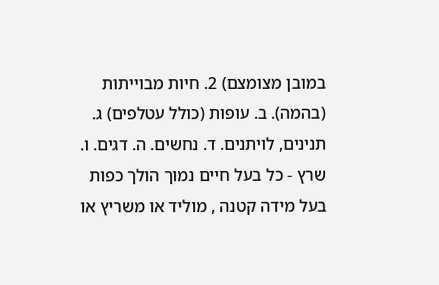במובן מצומצם) 2. חיות מבוייתות (בהמה). ב. עופות (כולל עטלפים) ג. תנינים, לויתנים. ד. נחשים. ה. דגים. ו. שרץ - כל בעל חיים נמוך הולך כפות בעל מידה קטנה , מוליד או משריץ או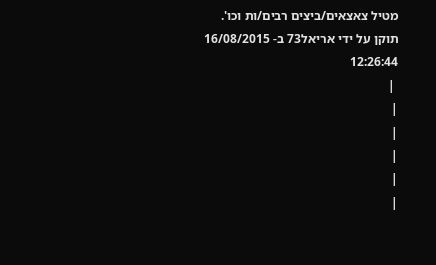מטיל צאצאים/ביצים רבים/ות וכו'.
תוקן על ידי אריאל73 ב- 16/08/2015 12:26:44
 |
|
|
|
|
|